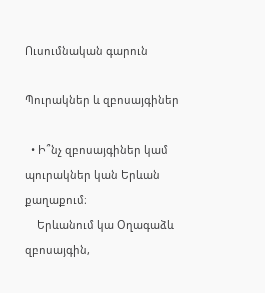Ուսումնական գարուն

Պուրակներ և զբոսայգիներ

  • Ի՞նչ զբոսայգիներ կամ պուրակներ կան Երևան քաղաքում։
    Երևանում կա Օղագաձև զբոսայգին,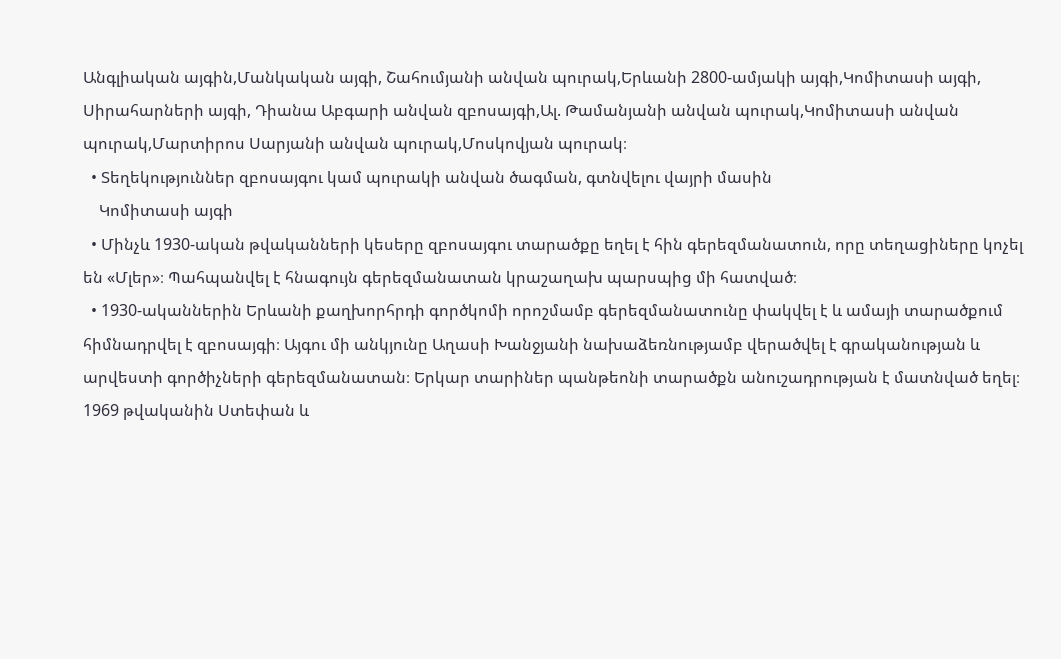Անգլիական այգին,Մանկական այգի, Շահումյանի անվան պուրակ,Երևանի 2800-ամյակի այգի,Կոմիտասի այգի, Սիրահարների այգի, Դիանա Աբգարի անվան զբոսայգի,Ալ. Թամանյանի անվան պուրակ,Կոմիտասի անվան պուրակ,Մարտիրոս Սարյանի անվան պուրակ,Մոսկովյան պուրակ։
  • Տեղեկություններ զբոսայգու կամ պուրակի անվան ծագման, գտնվելու վայրի մասին
    Կոմիտասի այգի
  • Մինչև 1930-ական թվականների կեսերը զբոսայգու տարածքը եղել է հին գերեզմանատուն, որը տեղացիները կոչել են «Մլեր»։ Պահպանվել է հնագույն գերեզմանատան կրաշաղախ պարսպից մի հատված։
  • 1930-ականներին Երևանի քաղխորհրդի գործկոմի որոշմամբ գերեզմանատունը փակվել է և ամայի տարածքում հիմնադրվել է զբոսայգի։ Այգու մի անկյունը Աղասի Խանջյանի նախաձեռնությամբ վերածվել է գրականության և արվեստի գործիչների գերեզմանատան։ Երկար տարիներ պանթեոնի տարածքն անուշադրության է մատնված եղել։ 1969 թվականին Ստեփան և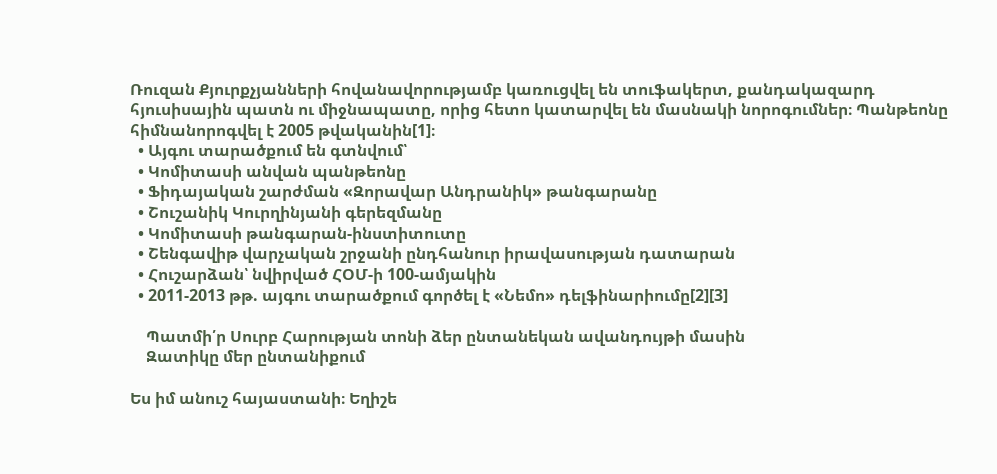Ռուզան Քյուրքչյանների հովանավորությամբ կառուցվել են տուֆակերտ, քանդակազարդ հյուսիսային պատն ու միջնապատը, որից հետո կատարվել են մասնակի նորոգումներ։ Պանթեոնը հիմնանորոգվել է 2005 թվականին[1]։
  • Այգու տարածքում են գտնվում՝
  • Կոմիտասի անվան պանթեոնը
  • Ֆիդայական շարժման «Զորավար Անդրանիկ» թանգարանը
  • Շուշանիկ Կուրղինյանի գերեզմանը
  • Կոմիտասի թանգարան-ինստիտուտը
  • Շենգավիթ վարչական շրջանի ընդհանուր իրավասության դատարան
  • Հուշարձան՝ նվիրված ՀՕՄ-ի 100-ամյակին
  • 2011-2013 թթ. այգու տարածքում գործել է «Նեմո» դելֆինարիումը[2][3]

    Պատմի՛ր Սուրբ Հարության տոնի ձեր ընտանեկան ավանդույթի մասին
    Զատիկը մեր ընտանիքում

Ես իմ անուշ հայաստանի։ Եղիշե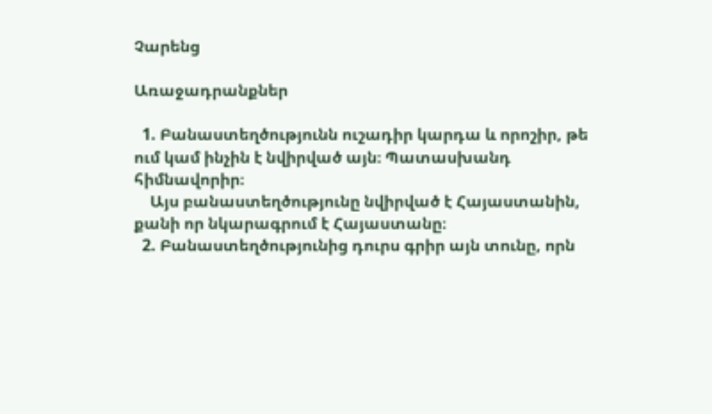Չարենց

Առաջադրանքներ

  1. Բանաստեղծությունն ուշադիր կարդա և որոշիր, թե ում կամ ինչին է նվիրված այն։ Պատասխանդ հիմնավորիր։
    Այս բանաստեղծությունը նվիրված է Հայաստանին, քանի որ նկարագրում է Հայաստանը։
  2. Բանաստեղծությունից դուրս գրիր այն տունը, որն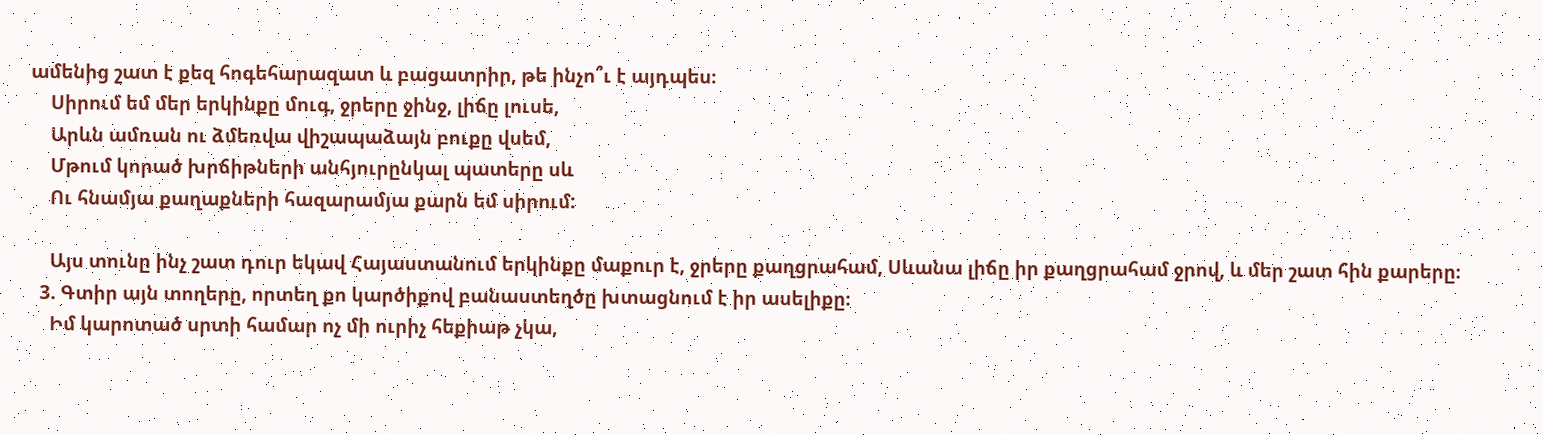ամենից շատ է քեզ հոգեհարազատ և բացատրիր, թե ինչո՞ւ է այդպես։
    Սիրում եմ մեր երկինքը մուգ, ջրերը ջինջ, լիճը լուսե,
    Արևն ամռան ու ձմեռվա վիշապաձայն բուքը վսեմ,
    Մթում կորած խրճիթների անհյուրընկալ պատերը սև
    Ու հնամյա քաղաքների հազարամյա քարն եմ սիրում:

    Այս տունը ինչ շատ դուր եկավ Հայաստանում երկինքը մաքուր է, ջրերը քաղցրահամ, Սևանա լիճը իր քաղցրահամ ջրով, և մեր շատ հին քարերը։
  3. Գտիր այն տողերը, որտեղ քո կարծիքով բանաստեղծը խտացնում է իր ասելիքը։
    Իմ կարոտած սրտի համար ոչ մի ուրիչ հեքիաթ չկա,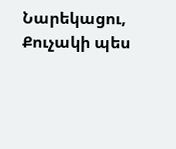Նարեկացու, Քուչակի պես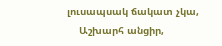լուսապսակ ճակատ չկա,
    Աշխարհ անցիր,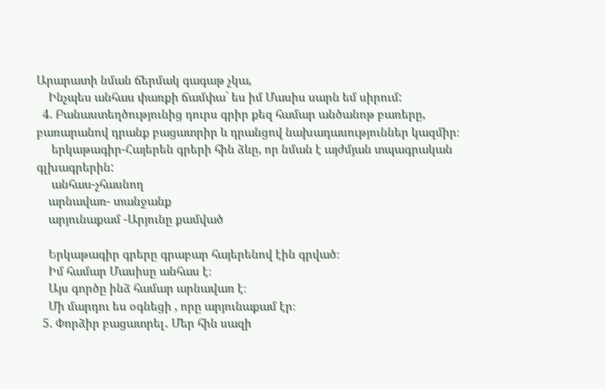Արարատի նման ճերմակ գագաթ չկա,
    Ինչպես անհաս փառքի ճամփա` ես իմ Մասիս սարն եմ սիրում:
  4. Բանաստեղծությունից դուրս գրիր քեզ համար անծանոթ բառերը, բառարանով դրանք բացատրիր և դրանցով նախադասություններ կազմիր։
     երկաթագիր-Հայերեն գրերի հին ձևը, որ նման է այժմյան տպագրական գլխագրերին:
     անհաս-չհասնող
    արնավառ- տանջանք
    արյունաքամ -Արյունը քամված

    Երկաթագիր գրերը գրաբար հայերենով էին գրված։
    Իմ համար Մասիսը անհաս է։
    Այս գործը ինձ համար արնավառ է։
    Մի մարդու ես օգնեցի , որը արյունաքամ էր։
  5. Փորձիր բացատրել․ Մեր հին սազի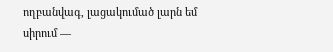ողբանվագ, լացակումած լարն եմ սիրում —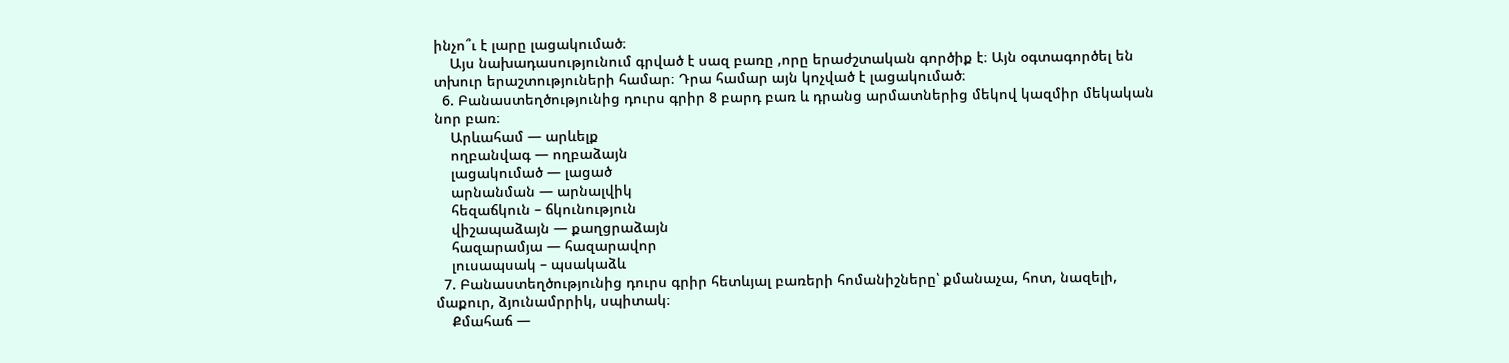ինչո՞ւ է լարը լացակումած։
    Այս նախադասությունում գրված է սազ բառը ,որը երաժշտական գործիք է։ Այն օգտագործել են տխուր երաշտություների համար։ Դրա համար այն կոչված է լացակումած։
  6. Բանաստեղծությունից դուրս գրիր 8 բարդ բառ և դրանց արմատներից մեկով կազմիր մեկական նոր բառ։
    Արևահամ — արևելք
    ողբանվագ — ողբաձայն
    լացակումած — լացած
    արնանման — արնալվիկ
    հեզաճկուն – ճկունություն
    վիշապաձայն — քաղցրաձայն
    հազարամյա — հազարավոր
    լուսապսակ – պսակաձև
  7. Բանաստեղծությունից դուրս գրիր հետևյալ բառերի հոմանիշները՝ քմանաչա, հոտ, նազելի, մաքուր, ձյունամրրիկ, սպիտակ։
    Քմահաճ —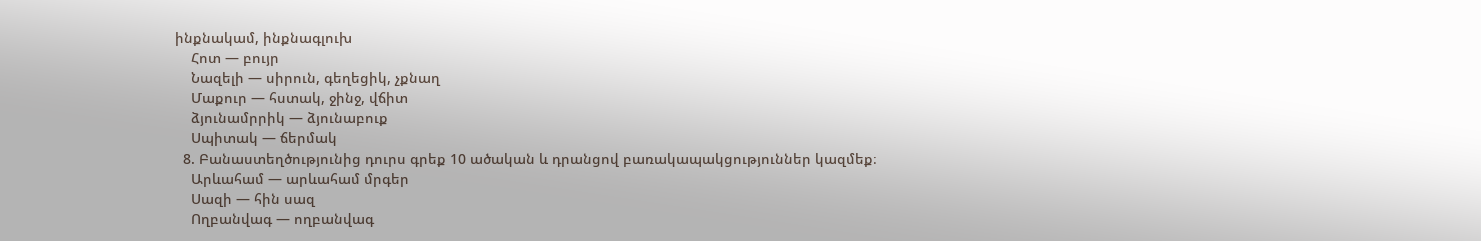ինքնակամ, ինքնագլուխ
    Հոտ — բույր
    Նազելի — սիրուն, գեղեցիկ, չքնաղ
    Մաքուր — հստակ, ջինջ, վճիտ
    ձյունամրրիկ — ձյունաբուք
    Սպիտակ — ճերմակ
  8. Բանաստեղծությունից դուրս գրեք 10 ածական և դրանցով բառակապակցություններ կազմեք։
    Արևահամ — արևահամ մրգեր
    Սազի — հին սազ
    Ողբանվագ — ողբանվագ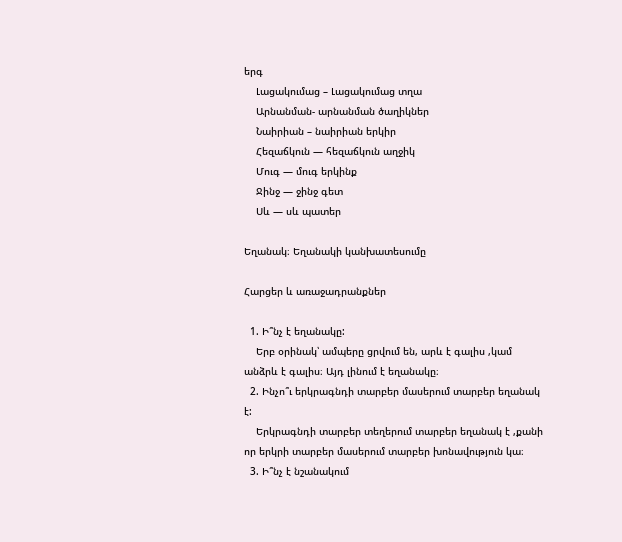երգ
    Լացակումաց – Լացակումաց տղա
    Արնանման- արնանման ծաղիկներ
    Նաիրիան – նաիրիան երկիր
    Հեզաճկուն — հեզաճկուն աղջիկ
    Մուգ — մուգ երկինք
    Ջինջ — ջինջ գետ
    Սև — սև պատեր

Եղանակ։ Եղանակի կանխատեսումը

Հարցեր և առաջադրանքներ

  1. Ի՞նչ է եղանակը:
    Երբ օրինակ՝ ամպերը ցրվում են, արև է գալիս ,կամ անձրև է գալիս։ Այդ լինում է եղանակը։
  2. Ինչո՞ւ երկրագնդի տարբեր մասերում տարբեր եղանակ է:
    Երկրագնդի տարբեր տեղերում տարբեր եղանակ է ,քանի որ երկրի տարբեր մասերում տարբեր խոնավություն կա։
  3. Ի՞նչ է նշանակում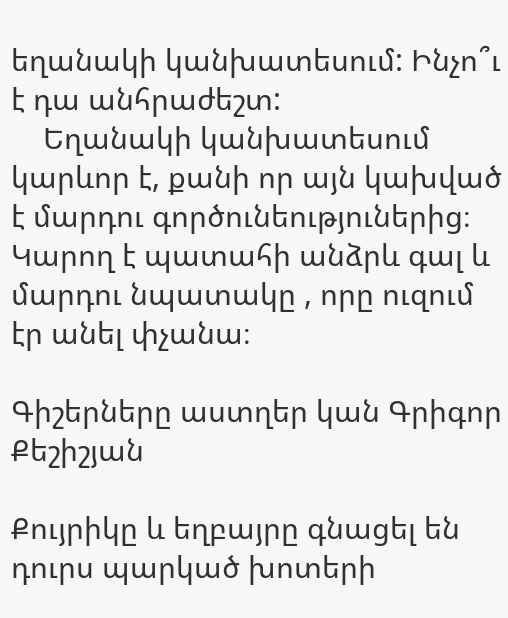եղանակի կանխատեսում: Ինչո՞ւ է դա անհրաժեշտ:
    Եղանակի կանխատեսում կարևոր է, քանի որ այն կախված է մարդու գործունեություներից։ Կարող է պատահի անձրև գալ և մարդու նպատակը , որը ուզում էր անել փչանա։

Գիշերները աստղեր կան Գրիգոր Քեշիշյան

Քույրիկը և եղբայրը գնացել են դուրս պարկած խոտերի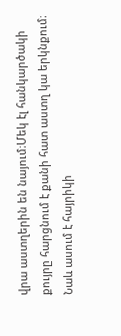վրա աստղերին են նայում։Մեկ էլ հանկարծակի քույրը հարցնում է քանի հատ աստղ կա երկնքում։ Նաև ասում է հայրիկի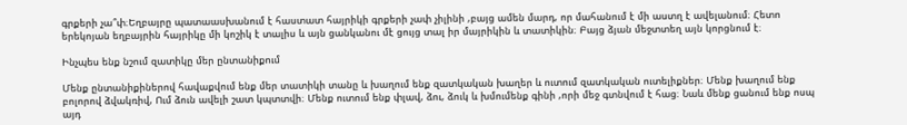գրքերի չա՞փ։Եղբայրը պատաասխանում է հաստատ հայրիկի գրքերի չափ չիլինի ,բայց ամեն մարդ, որ մահանում է մի աստղ է ավելանում։ Հետո երեկոյան եղբայրին հայրիկը մի կոշիկ է տալիս և այն ցանկանու մէ ցույց տալ իր մայրիկին և տատիկին։ Բայց ձյան մեջտտեղ այն կորցնում է։

Ինչպես ենք նշում զատիկը մեր ընտանիքում

Մենք ընտանիքիներով հավաքվում ենք մեր տատիկի տանը և խաղում ենք զատկական խաղեր և ուտում զատկական ուտելիքներ։ Մենք խաղում ենք բոլորով ձվակռիվ, Ում ձուն ավելի շատ կպտտվի։ Մենք ուտում ենք փլավ, ձու, ձուկ և խմումենք գինի ,որի մեջ գտնվում է հաց։ Նաև մենք ցանում ենք ոսպ այդ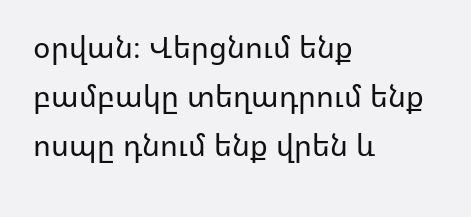օրվան։ Վերցնում ենք բամբակը տեղադրում ենք ոսպը դնում ենք վրեն և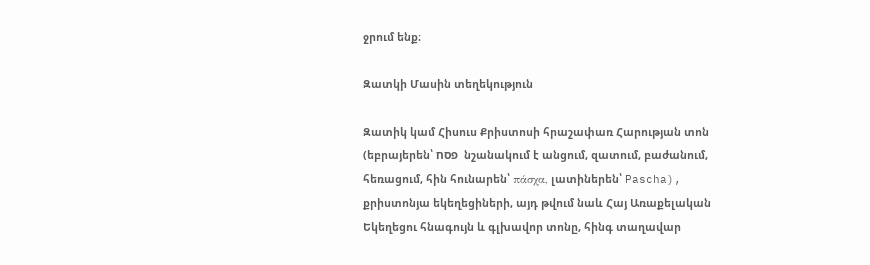ջրում ենք։

Զատկի Մասին տեղեկություն

Զատիկ կամ Հիսուս Քրիստոսի հրաշափառ Հարության տոն (եբրայերեն՝ פסח  նշանակում է անցում, զատում, բաժանում, հեռացում, հին հունարեն՝ πάσχα, լատիներեն՝ Pascha), քրիստոնյա եկեղեցիների, այդ թվում նաև Հայ Առաքելական Եկեղեցու հնագույն և գլխավոր տոնը, հինգ տաղավար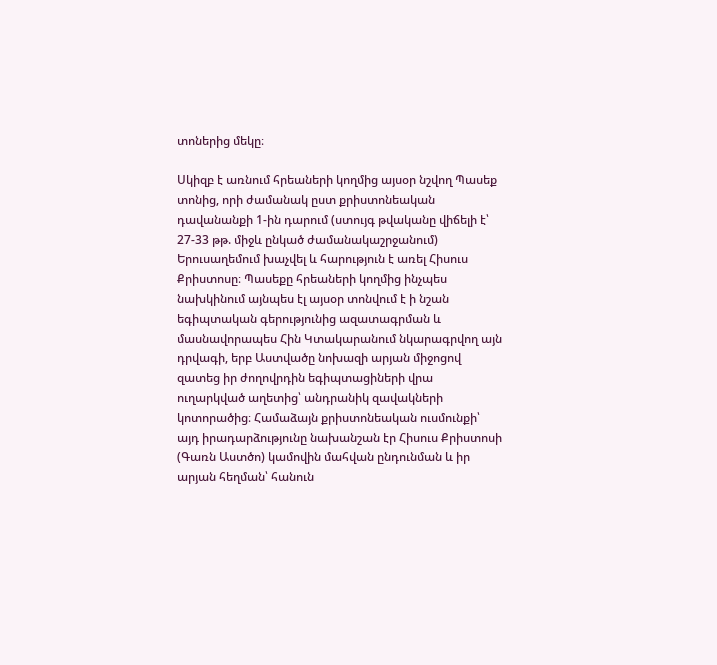տոներից մեկը։

Սկիզբ է առնում հրեաների կողմից այսօր նշվող Պասեք տոնից, որի ժամանակ ըստ քրիստոնեական դավանանքի 1-ին դարում (ստույգ թվականը վիճելի է՝ 27-33 թթ. միջև ընկած ժամանակաշրջանում) Երուսաղեմում խաչվել և հարություն է առել Հիսուս Քրիստոսը։ Պասեքը հրեաների կողմից ինչպես նախկինում այնպես էլ այսօր տոնվում է ի նշան եգիպտական գերությունից ազատագրման և մասնավորապես Հին Կտակարանում նկարագրվող այն դրվագի, երբ Աստվածը նոխազի արյան միջոցով զատեց իր ժողովրդին եգիպտացիների վրա ուղարկված աղետից՝ անդրանիկ զավակների կոտորածից։ Համաձայն քրիստոնեական ուսմունքի՝ այդ իրադարձությունը նախանշան էր Հիսուս Քրիստոսի (Գառն Աստծո) կամովին մահվան ընդունման և իր արյան հեղման՝ հանուն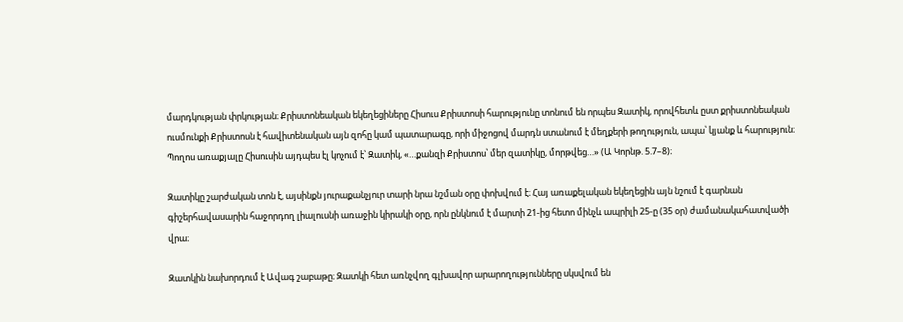մարդկության փրկության։ Քրիստոնեական եկեղեցիները Հիսուս Քրիստոսի հարությունը տոնում են որպես Զատիկ, որովհետև ըստ քրիստոնեական ուսմունքի Քրիստոսն է հավիտենական այն զոհը կամ պատարագը, որի միջոցով մարդն ստանում է մեղքերի թողություն, ապա՝ կյանք և հարություն։ Պողոս առաքյալը Հիսուսին այդպես էլ կոչում է՝ Զատիկ, «…քանզի Քրիստոս՝ մեր զատիկը, մորթվեց…» (Ա Կորնթ. 5.7–8)։

Զատիկը շարժական տոն է, այսինքն յուրաքանչյուր տարի նրա նշման օրը փոխվում է։ Հայ առաքելական եկեղեցին այն նշում է գարնան գիշերհավասարին հաջորդող լիալուսնի առաջին կիրակի օրը, որն ընկնում է մարտի 21-ից հետո մինչև ապրիլի 25-ը (35 օր) ժամանակահատվածի վրա։

Զատկին նախորդում է Ավագ շաբաթը։ Զատկի հետ առնչվող գլխավոր արարողությունները սկսվում են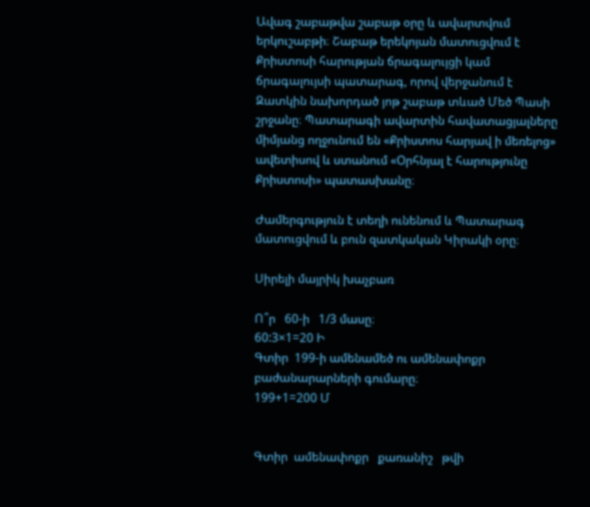Ավագ շաբաթվա շաբաթ օրը և ավարտվում երկուշաբթի։ Շաբաթ երեկոյան մատուցվում է Քրիստոսի հարության ճրագալույցի կամ ճրագալույսի պատարագ, որով վերջանում է Զատկին նախորդած յոթ շաբաթ տևած Մեծ Պասի շրջանը։ Պատարագի ավարտին հավատացյալները միմյանց ողջունում են «Քրիստոս հարյավ ի մեռելոց» ավետիսով և ստանում «Օրհնյալ է հարությունը Քրիստոսի» պատասխանը։

Ժամերգություն է տեղի ունենում և Պատարագ մատուցվում և բուն զատկական Կիրակի օրը։

Սիրելի մայրիկ խաչբառ

Ո՞ր   60-ի   1/3 մասը։
60:3×1=20 Ի
Գտիր  199-ի ամենամեծ ու ամենափոքր բաժանարարների գումարը։
199+1=200 Մ


Գտիր  ամենափոքր   քառանիշ   թվի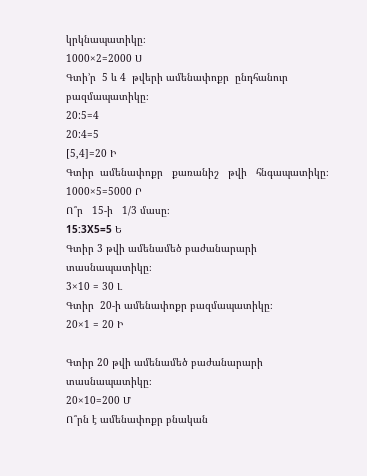կրկնապատիկը։
1000×2=2000 Ս
Գտի’ր  5 և 4  թվերի ամենափոքր  ընդհանուր բազմապատիկը։
20:5=4
20:4=5
[5,4]=20 Ի
Գտիր  ամենափոքր   քառանիշ   թվի   հնգապատիկը։
1000×5=5000 Ր
Ո՞ր   15-ի   1/3 մասը։
15:3X5=5 Ե
Գտիր 3 թվի ամենամեծ բաժանարարի տասնապատիկը։
3×10 = 30 Լ
Գտիր  20-ի ամենափոքր բազմապատիկը։
20×1 = 20 Ի

Գտիր 20 թվի ամենամեծ բաժանարարի տասնապատիկը։
20×10=200 Մ
Ո՞րն է ամենափոքր բնական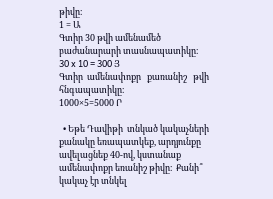թիվը։
1 = Ա
Գտիր 30 թվի ամենամեծ բաժանարարի տասնապատիկը։
30 x 10 = 300 Յ
Գտիր  ամենափոքր   քառանիշ   թվի   հնգապատիկը։
1000×5=5000 Ր

  • Եթե Դավիթի  տնկած կակաչների  քանակը եռապատկեք, արդյունքը  ավելացնեք 40-ով, կստանաք ամենափոքր եռանիշ թիվը։  Քանի՞ կակաչ էր տնկել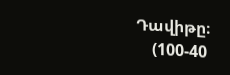Դավիթը։
    (100-40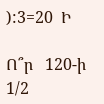):3=20  Ի

Ո՞ր   120-ի   1/2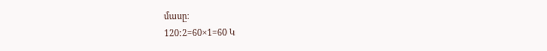մասը։
120:2=60×1=60 Կ